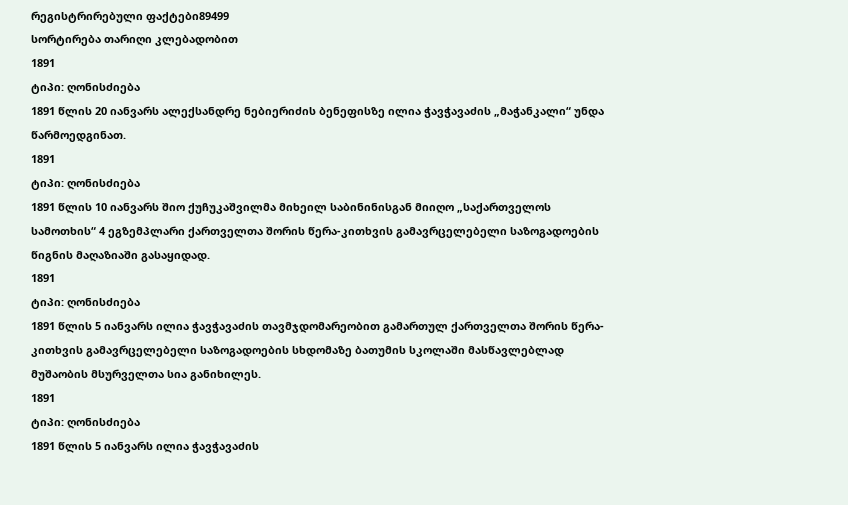რეგისტრირებული ფაქტები89499
სორტირება თარიღი კლებადობით
1891
ტიპი: ღონისძიება
1891 წლის 20 იანვარს ალექსანდრე ნებიერიძის ბენეფისზე ილია ჭავჭავაძის „მაჭანკალი“ უნდა წარმოედგინათ.
1891
ტიპი: ღონისძიება
1891 წლის 10 იანვარს შიო ქუჩუკაშვილმა მიხეილ საბინინისგან მიიღო „საქართველოს სამოთხის“ 4 ეგზემპლარი ქართველთა შორის წერა-კითხვის გამავრცელებელი საზოგადოების წიგნის მაღაზიაში გასაყიდად.
1891
ტიპი: ღონისძიება
1891 წლის 5 იანვარს ილია ჭავჭავაძის თავმჯდომარეობით გამართულ ქართველთა შორის წერა-კითხვის გამავრცელებელი საზოგადოების სხდომაზე ბათუმის სკოლაში მასწავლებლად მუშაობის მსურველთა სია განიხილეს.
1891
ტიპი: ღონისძიება
1891 წლის 5 იანვარს ილია ჭავჭავაძის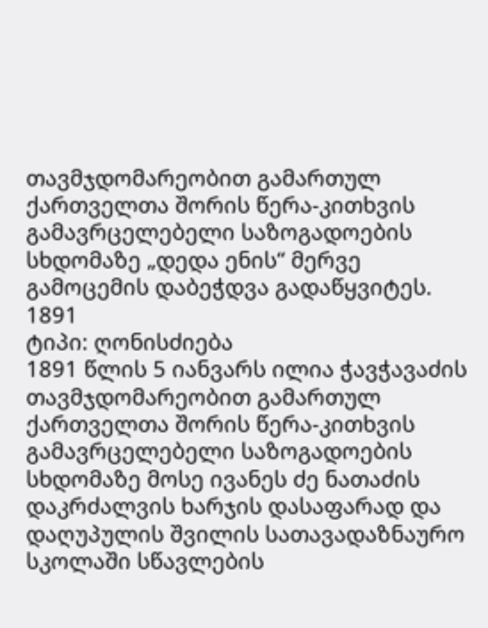თავმჯდომარეობით გამართულ ქართველთა შორის წერა-კითხვის გამავრცელებელი საზოგადოების სხდომაზე „დედა ენის“ მერვე გამოცემის დაბეჭდვა გადაწყვიტეს.
1891
ტიპი: ღონისძიება
1891 წლის 5 იანვარს ილია ჭავჭავაძის თავმჯდომარეობით გამართულ ქართველთა შორის წერა-კითხვის გამავრცელებელი საზოგადოების სხდომაზე მოსე ივანეს ძე ნათაძის დაკრძალვის ხარჯის დასაფარად და დაღუპულის შვილის სათავადაზნაურო სკოლაში სწავლების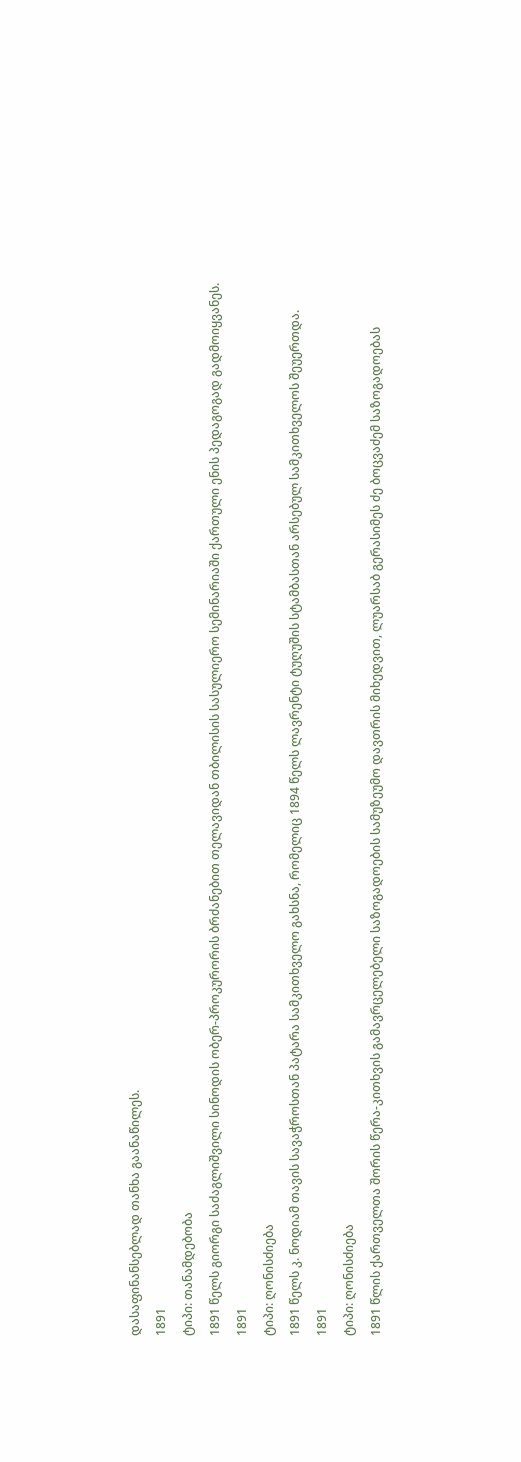დასაფინანსებლად თანხა გაანაწილეს.
1891
ტიპი: თანამდებობა
1891 წელს გიორგი საძაგლიშვილი სინოდის ობერ-პროკურორის ბრძანებით თელავიდან თბილისის სასულიერო სემინარიაში ქართული ენის პედაგოგად გადმოიყვანეს.
1891
ტიპი: ღონისძიება
1891 წელს კ. ნოდიამ თავის სავაჭროსთან პატარა სამკითხველო გახსნა, რომელიც 1894 წელს ლავრენტი ტუღუშის სტამბასთან არსებულ სამკითხველოს შეუერთდა.
1891
ტიპი: ღონისძიება
1891 წლის ქართველთა შორის წერა-კითხვის გამავრცელებელი საზოგადოების სამუზეუმო დავთრის მიხედვით, ლუარსაბ გერასიმეს ძე ბოცვაძემ საზოგადოებას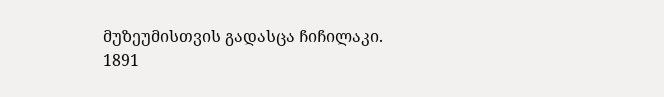მუზეუმისთვის გადასცა ჩიჩილაკი.
1891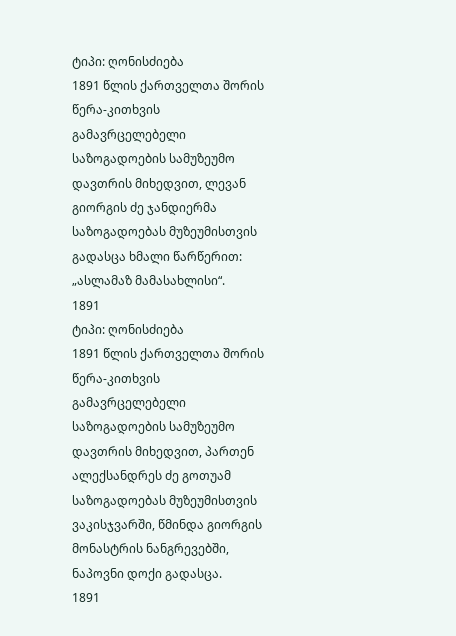ტიპი: ღონისძიება
1891 წლის ქართველთა შორის წერა-კითხვის გამავრცელებელი საზოგადოების სამუზეუმო დავთრის მიხედვით, ლევან გიორგის ძე ჯანდიერმა საზოგადოებას მუზეუმისთვის გადასცა ხმალი წარწერით: „ასლამაზ მამასახლისი“.
1891
ტიპი: ღონისძიება
1891 წლის ქართველთა შორის წერა-კითხვის გამავრცელებელი საზოგადოების სამუზეუმო დავთრის მიხედვით, პართენ ალექსანდრეს ძე გოთუამ საზოგადოებას მუზეუმისთვის ვაკისჯვარში, წმინდა გიორგის მონასტრის ნანგრევებში, ნაპოვნი დოქი გადასცა.
1891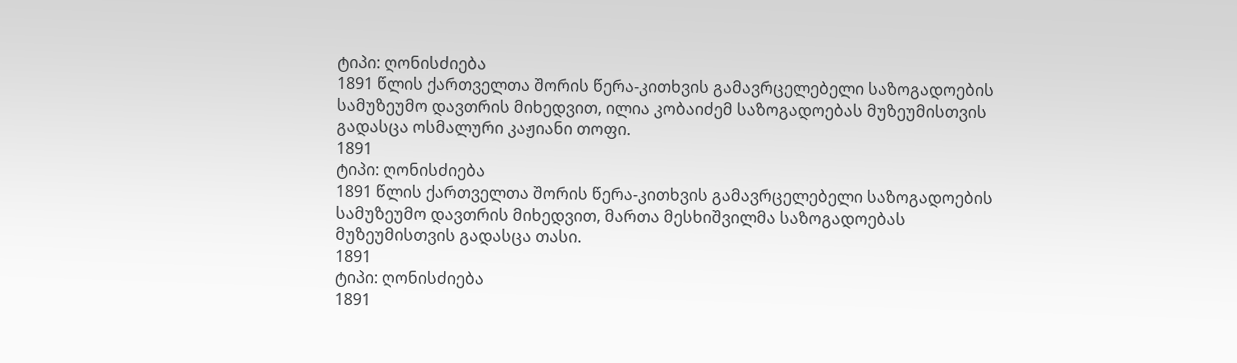ტიპი: ღონისძიება
1891 წლის ქართველთა შორის წერა-კითხვის გამავრცელებელი საზოგადოების სამუზეუმო დავთრის მიხედვით, ილია კობაიძემ საზოგადოებას მუზეუმისთვის გადასცა ოსმალური კაჟიანი თოფი.
1891
ტიპი: ღონისძიება
1891 წლის ქართველთა შორის წერა-კითხვის გამავრცელებელი საზოგადოების სამუზეუმო დავთრის მიხედვით, მართა მესხიშვილმა საზოგადოებას მუზეუმისთვის გადასცა თასი.
1891
ტიპი: ღონისძიება
1891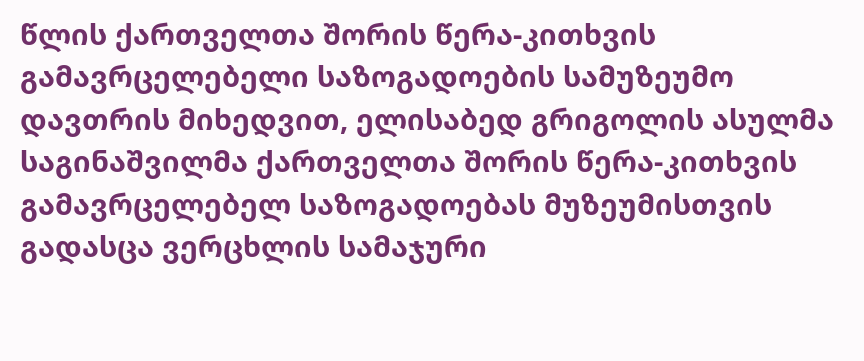წლის ქართველთა შორის წერა-კითხვის გამავრცელებელი საზოგადოების სამუზეუმო დავთრის მიხედვით, ელისაბედ გრიგოლის ასულმა საგინაშვილმა ქართველთა შორის წერა-კითხვის გამავრცელებელ საზოგადოებას მუზეუმისთვის გადასცა ვერცხლის სამაჯური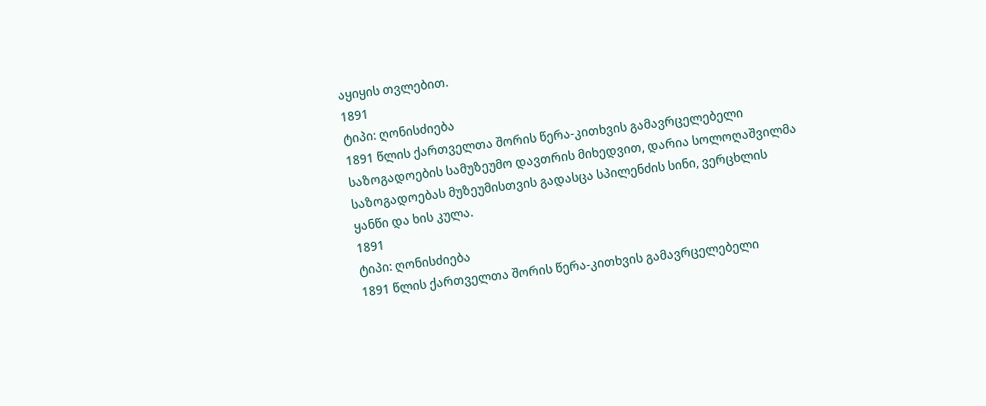აყიყის თვლებით.
1891
ტიპი: ღონისძიება
1891 წლის ქართველთა შორის წერა-კითხვის გამავრცელებელი საზოგადოების სამუზეუმო დავთრის მიხედვით, დარია სოლოღაშვილმა საზოგადოებას მუზეუმისთვის გადასცა სპილენძის სინი, ვერცხლის ყანწი და ხის კულა.
1891
ტიპი: ღონისძიება
1891 წლის ქართველთა შორის წერა-კითხვის გამავრცელებელი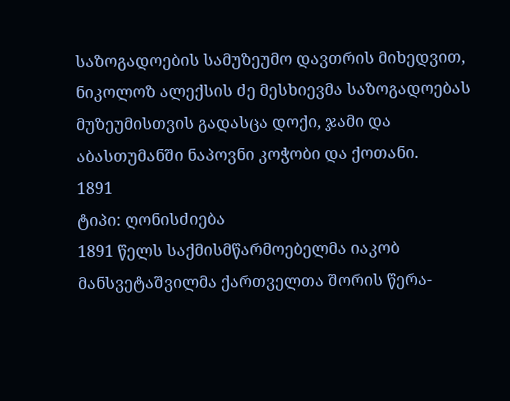საზოგადოების სამუზეუმო დავთრის მიხედვით, ნიკოლოზ ალექსის ძე მესხიევმა საზოგადოებას მუზეუმისთვის გადასცა დოქი, ჯამი და აბასთუმანში ნაპოვნი კოჭობი და ქოთანი.
1891
ტიპი: ღონისძიება
1891 წელს საქმისმწარმოებელმა იაკობ მანსვეტაშვილმა ქართველთა შორის წერა-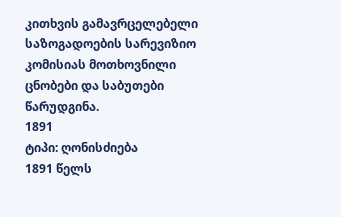კითხვის გამავრცელებელი საზოგადოების სარევიზიო კომისიას მოთხოვნილი ცნობები და საბუთები წარუდგინა.
1891
ტიპი: ღონისძიება
1891 წელს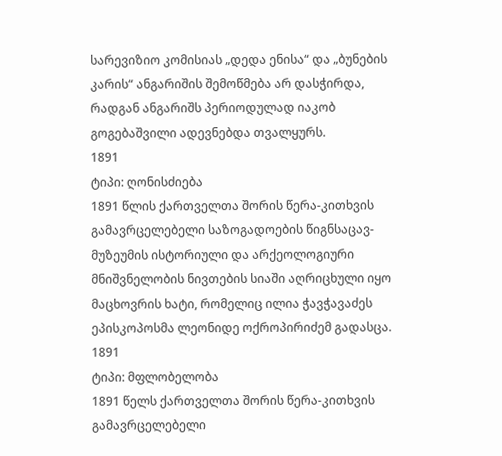სარევიზიო კომისიას „დედა ენისა“ და „ბუნების კარის“ ანგარიშის შემოწმება არ დასჭირდა, რადგან ანგარიშს პერიოდულად იაკობ გოგებაშვილი ადევნებდა თვალყურს.
1891
ტიპი: ღონისძიება
1891 წლის ქართველთა შორის წერა-კითხვის გამავრცელებელი საზოგადოების წიგნსაცავ-მუზეუმის ისტორიული და არქეოლოგიური მნიშვნელობის ნივთების სიაში აღრიცხული იყო მაცხოვრის ხატი, რომელიც ილია ჭავჭავაძეს ეპისკოპოსმა ლეონიდე ოქროპირიძემ გადასცა.
1891
ტიპი: მფლობელობა
1891 წელს ქართველთა შორის წერა-კითხვის გამავრცელებელი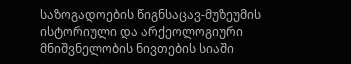საზოგადოების წიგნსაცავ-მუზეუმის ისტორიული და არქეოლოგიური მნიშვნელობის ნივთების სიაში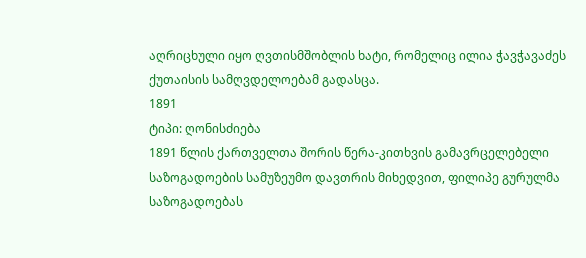აღრიცხული იყო ღვთისმშობლის ხატი, რომელიც ილია ჭავჭავაძეს ქუთაისის სამღვდელოებამ გადასცა.
1891
ტიპი: ღონისძიება
1891 წლის ქართველთა შორის წერა-კითხვის გამავრცელებელი საზოგადოების სამუზეუმო დავთრის მიხედვით, ფილიპე გურულმა საზოგადოებას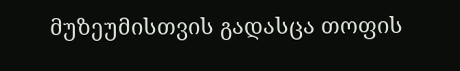მუზეუმისთვის გადასცა თოფის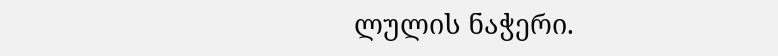ლულის ნაჭერი.